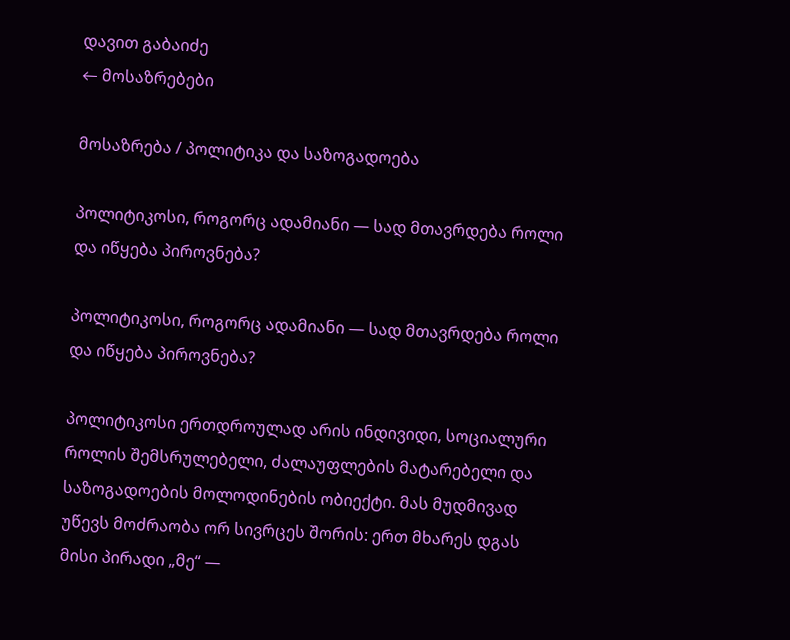დავით გაბაიძე
← მოსაზრებები

მოსაზრება / პოლიტიკა და საზოგადოება

პოლიტიკოსი, როგორც ადამიანი — სად მთავრდება როლი და იწყება პიროვნება?

პოლიტიკოსი, როგორც ადამიანი — სად მთავრდება როლი და იწყება პიროვნება?

პოლიტიკოსი ერთდროულად არის ინდივიდი, სოციალური როლის შემსრულებელი, ძალაუფლების მატარებელი და საზოგადოების მოლოდინების ობიექტი. მას მუდმივად უწევს მოძრაობა ორ სივრცეს შორის: ერთ მხარეს დგას მისი პირადი „მე“ —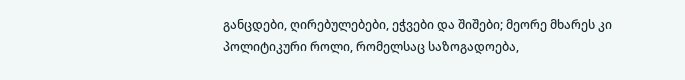განცდები, ღირებულებები, ეჭვები და შიშები; მეორე მხარეს კი პოლიტიკური როლი, რომელსაც საზოგადოება,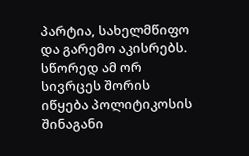პარტია, სახელმწიფო და გარემო აკისრებს. სწორედ ამ ორ სივრცეს შორის იწყება პოლიტიკოსის შინაგანი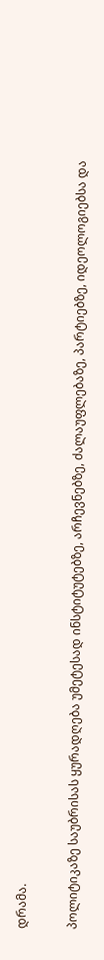დრამა.

პოლიტიკაზე საუბრისას ყურადღება უმეტესად ინსტიტუტებზე, არჩევნებზე, ძალაუფლებაზე, პარტიებზე, იდეოლოგიებსა და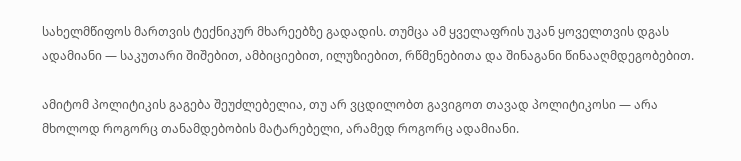სახელმწიფოს მართვის ტექნიკურ მხარეებზე გადადის. თუმცა ამ ყველაფრის უკან ყოველთვის დგას ადამიანი — საკუთარი შიშებით, ამბიციებით, ილუზიებით, რწმენებითა და შინაგანი წინააღმდეგობებით.

ამიტომ პოლიტიკის გაგება შეუძლებელია, თუ არ ვცდილობთ გავიგოთ თავად პოლიტიკოსი — არა მხოლოდ როგორც თანამდებობის მატარებელი, არამედ როგორც ადამიანი.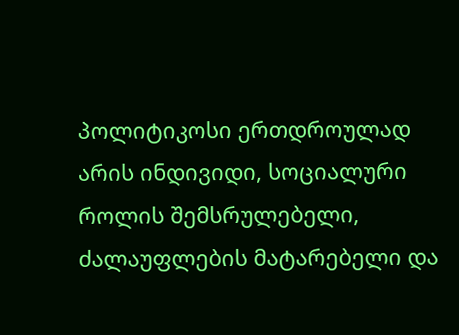პოლიტიკოსი ერთდროულად არის ინდივიდი, სოციალური როლის შემსრულებელი, ძალაუფლების მატარებელი და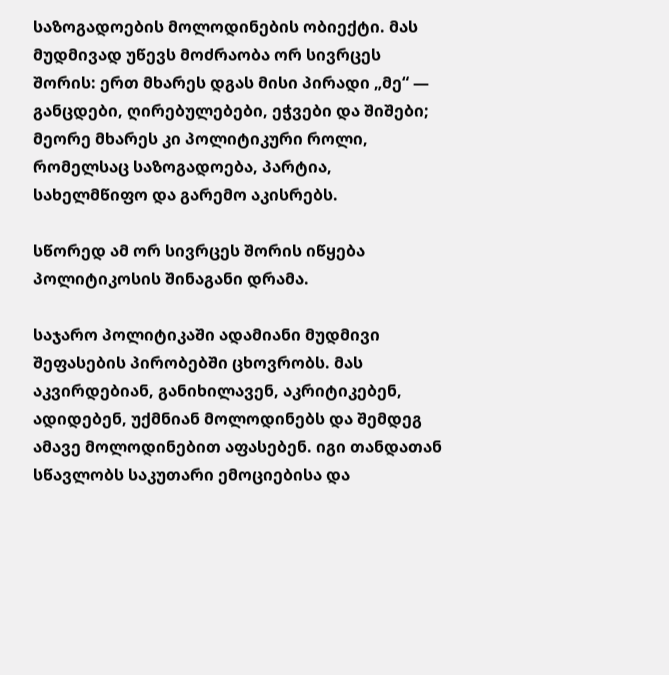საზოგადოების მოლოდინების ობიექტი. მას მუდმივად უწევს მოძრაობა ორ სივრცეს შორის: ერთ მხარეს დგას მისი პირადი „მე“ — განცდები, ღირებულებები, ეჭვები და შიშები; მეორე მხარეს კი პოლიტიკური როლი, რომელსაც საზოგადოება, პარტია, სახელმწიფო და გარემო აკისრებს.

სწორედ ამ ორ სივრცეს შორის იწყება პოლიტიკოსის შინაგანი დრამა.

საჯარო პოლიტიკაში ადამიანი მუდმივი შეფასების პირობებში ცხოვრობს. მას აკვირდებიან, განიხილავენ, აკრიტიკებენ, ადიდებენ, უქმნიან მოლოდინებს და შემდეგ ამავე მოლოდინებით აფასებენ. იგი თანდათან სწავლობს საკუთარი ემოციებისა და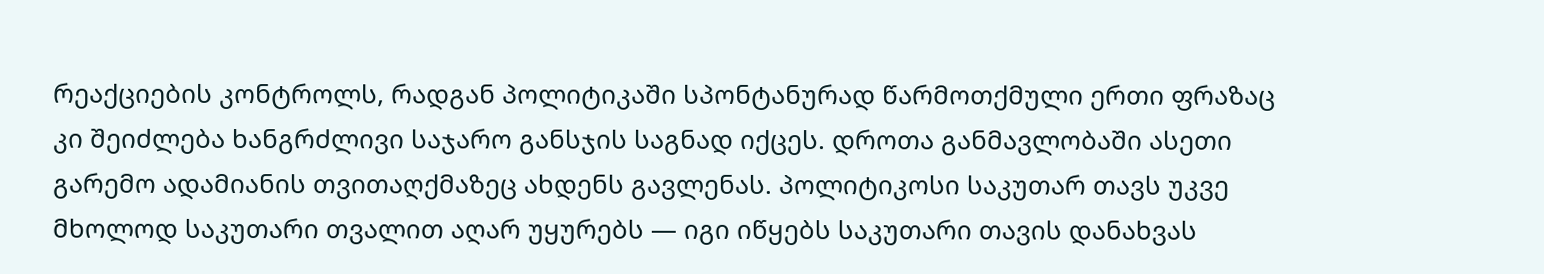რეაქციების კონტროლს, რადგან პოლიტიკაში სპონტანურად წარმოთქმული ერთი ფრაზაც კი შეიძლება ხანგრძლივი საჯარო განსჯის საგნად იქცეს. დროთა განმავლობაში ასეთი გარემო ადამიანის თვითაღქმაზეც ახდენს გავლენას. პოლიტიკოსი საკუთარ თავს უკვე მხოლოდ საკუთარი თვალით აღარ უყურებს — იგი იწყებს საკუთარი თავის დანახვას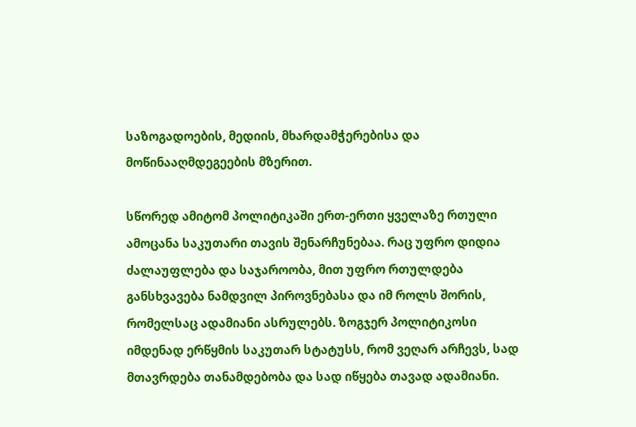საზოგადოების, მედიის, მხარდამჭერებისა და მოწინააღმდეგეების მზერით.

სწორედ ამიტომ პოლიტიკაში ერთ-ერთი ყველაზე რთული ამოცანა საკუთარი თავის შენარჩუნებაა. რაც უფრო დიდია ძალაუფლება და საჯაროობა, მით უფრო რთულდება განსხვავება ნამდვილ პიროვნებასა და იმ როლს შორის, რომელსაც ადამიანი ასრულებს. ზოგჯერ პოლიტიკოსი იმდენად ერწყმის საკუთარ სტატუსს, რომ ვეღარ არჩევს, სად მთავრდება თანამდებობა და სად იწყება თავად ადამიანი.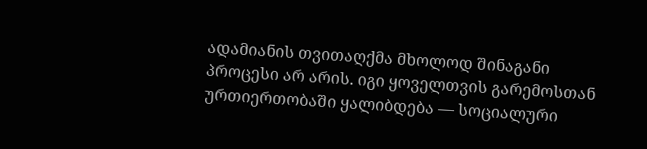ადამიანის თვითაღქმა მხოლოდ შინაგანი პროცესი არ არის. იგი ყოველთვის გარემოსთან ურთიერთობაში ყალიბდება — სოციალური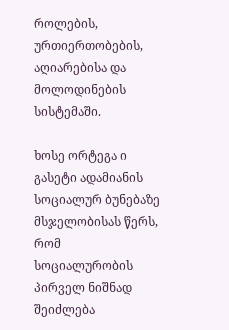როლების, ურთიერთობების, აღიარებისა და მოლოდინების სისტემაში.

ხოსე ორტეგა ი გასეტი ადამიანის სოციალურ ბუნებაზე მსჯელობისას წერს, რომ სოციალურობის პირველ ნიშნად შეიძლება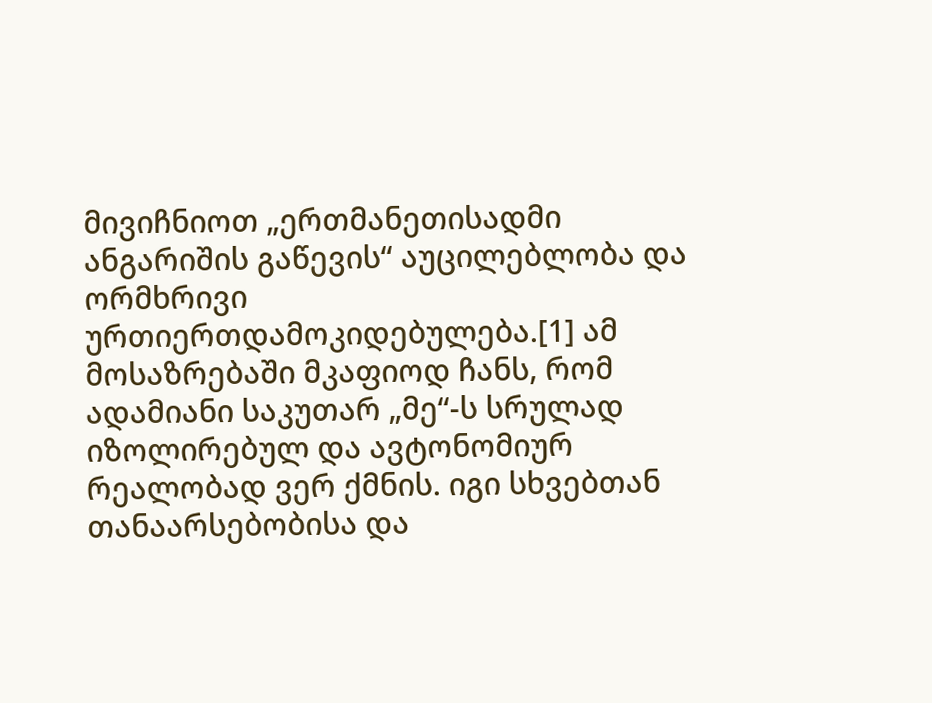მივიჩნიოთ „ერთმანეთისადმი ანგარიშის გაწევის“ აუცილებლობა და ორმხრივი ურთიერთდამოკიდებულება.[1] ამ მოსაზრებაში მკაფიოდ ჩანს, რომ ადამიანი საკუთარ „მე“-ს სრულად იზოლირებულ და ავტონომიურ რეალობად ვერ ქმნის. იგი სხვებთან თანაარსებობისა და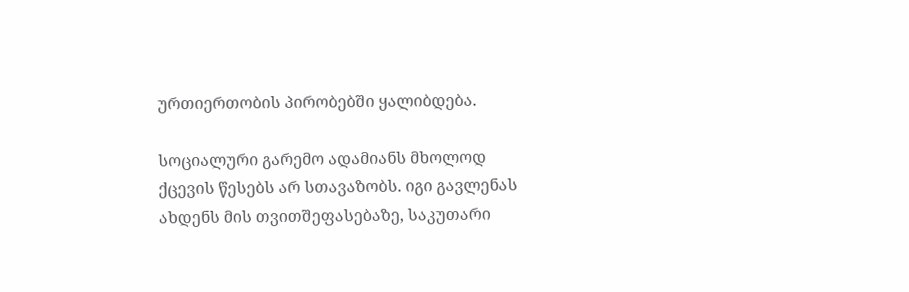ურთიერთობის პირობებში ყალიბდება.

სოციალური გარემო ადამიანს მხოლოდ ქცევის წესებს არ სთავაზობს. იგი გავლენას ახდენს მის თვითშეფასებაზე, საკუთარი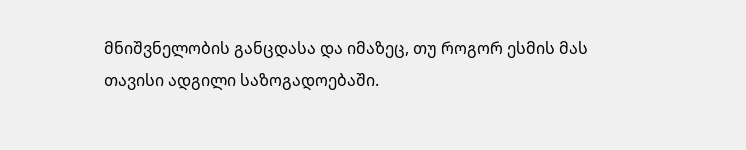მნიშვნელობის განცდასა და იმაზეც, თუ როგორ ესმის მას თავისი ადგილი საზოგადოებაში.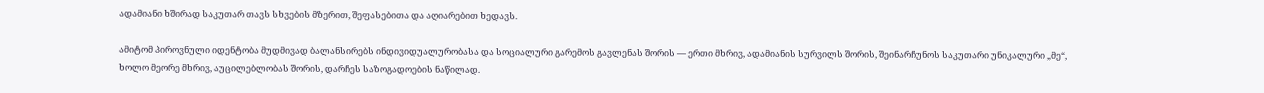ადამიანი ხშირად საკუთარ თავს სხვების მზერით, შეფასებითა და აღიარებით ხედავს.

ამიტომ პიროვნული იდენტობა მუდმივად ბალანსირებს ინდივიდუალურობასა და სოციალური გარემოს გავლენას შორის — ერთი მხრივ, ადამიანის სურვილს შორის, შეინარჩუნოს საკუთარი უნიკალური „მე“, ხოლო მეორე მხრივ, აუცილებლობას შორის, დარჩეს საზოგადოების ნაწილად.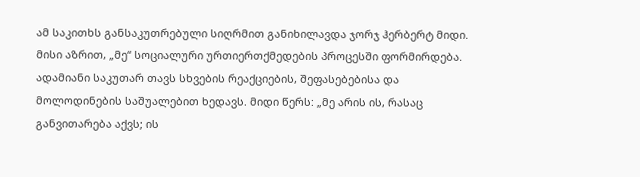ამ საკითხს განსაკუთრებული სიღრმით განიხილავდა ჯორჯ ჰერბერტ მიდი. მისი აზრით, „მე“ სოციალური ურთიერთქმედების პროცესში ფორმირდება. ადამიანი საკუთარ თავს სხვების რეაქციების, შეფასებებისა და მოლოდინების საშუალებით ხედავს. მიდი წერს: „მე არის ის, რასაც განვითარება აქვს; ის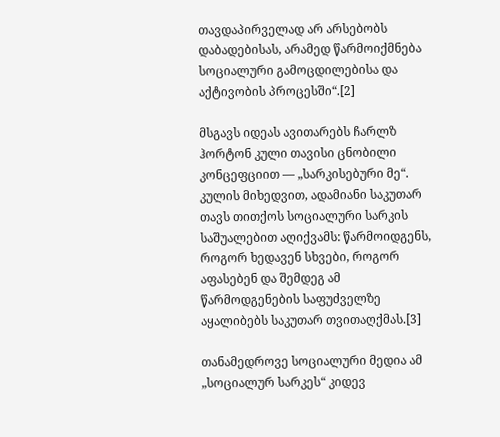თავდაპირველად არ არსებობს დაბადებისას, არამედ წარმოიქმნება სოციალური გამოცდილებისა და აქტივობის პროცესში“.[2]

მსგავს იდეას ავითარებს ჩარლზ ჰორტონ კული თავისი ცნობილი კონცეფციით — „სარკისებური მე“. კულის მიხედვით, ადამიანი საკუთარ თავს თითქოს სოციალური სარკის საშუალებით აღიქვამს: წარმოიდგენს, როგორ ხედავენ სხვები, როგორ აფასებენ და შემდეგ ამ წარმოდგენების საფუძველზე აყალიბებს საკუთარ თვითაღქმას.[3]

თანამედროვე სოციალური მედია ამ „სოციალურ სარკეს“ კიდევ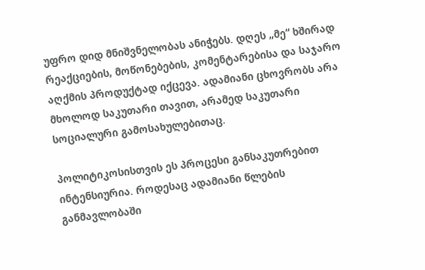უფრო დიდ მნიშვნელობას ანიჭებს. დღეს „მე“ ხშირად რეაქციების, მოწონებების, კომენტარებისა და საჯარო აღქმის პროდუქტად იქცევა. ადამიანი ცხოვრობს არა მხოლოდ საკუთარი თავით, არამედ საკუთარი სოციალური გამოსახულებითაც.

პოლიტიკოსისთვის ეს პროცესი განსაკუთრებით ინტენსიურია. როდესაც ადამიანი წლების განმავლობაში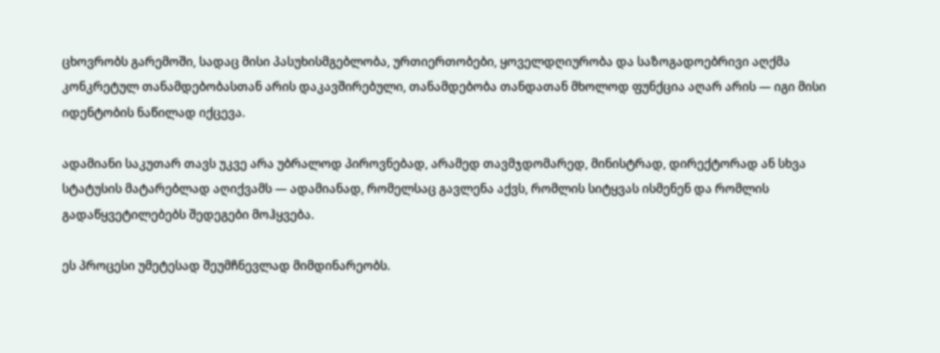ცხოვრობს გარემოში, სადაც მისი პასუხისმგებლობა, ურთიერთობები, ყოველდღიურობა და საზოგადოებრივი აღქმა კონკრეტულ თანამდებობასთან არის დაკავშირებული, თანამდებობა თანდათან მხოლოდ ფუნქცია აღარ არის — იგი მისი იდენტობის ნაწილად იქცევა.

ადამიანი საკუთარ თავს უკვე არა უბრალოდ პიროვნებად, არამედ თავმჯდომარედ, მინისტრად, დირექტორად ან სხვა სტატუსის მატარებლად აღიქვამს — ადამიანად, რომელსაც გავლენა აქვს, რომლის სიტყვას ისმენენ და რომლის გადაწყვეტილებებს შედეგები მოჰყვება.

ეს პროცესი უმეტესად შეუმჩნევლად მიმდინარეობს.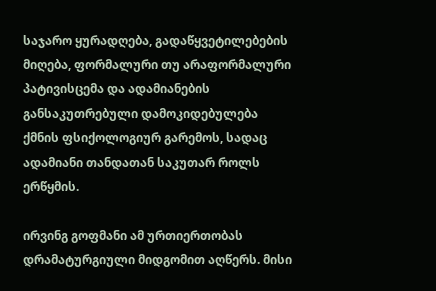საჯარო ყურადღება, გადაწყვეტილებების მიღება, ფორმალური თუ არაფორმალური პატივისცემა და ადამიანების განსაკუთრებული დამოკიდებულება ქმნის ფსიქოლოგიურ გარემოს, სადაც ადამიანი თანდათან საკუთარ როლს ერწყმის.

ირვინგ გოფმანი ამ ურთიერთობას დრამატურგიული მიდგომით აღწერს. მისი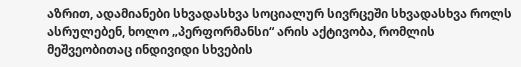აზრით, ადამიანები სხვადასხვა სოციალურ სივრცეში სხვადასხვა როლს ასრულებენ, ხოლო „პერფორმანსი“ არის აქტივობა, რომლის მეშვეობითაც ინდივიდი სხვების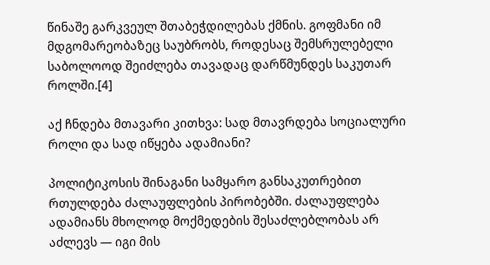წინაშე გარკვეულ შთაბეჭდილებას ქმნის. გოფმანი იმ მდგომარეობაზეც საუბრობს, როდესაც შემსრულებელი საბოლოოდ შეიძლება თავადაც დარწმუნდეს საკუთარ როლში.[4]

აქ ჩნდება მთავარი კითხვა: სად მთავრდება სოციალური როლი და სად იწყება ადამიანი?

პოლიტიკოსის შინაგანი სამყარო განსაკუთრებით რთულდება ძალაუფლების პირობებში. ძალაუფლება ადამიანს მხოლოდ მოქმედების შესაძლებლობას არ აძლევს — იგი მის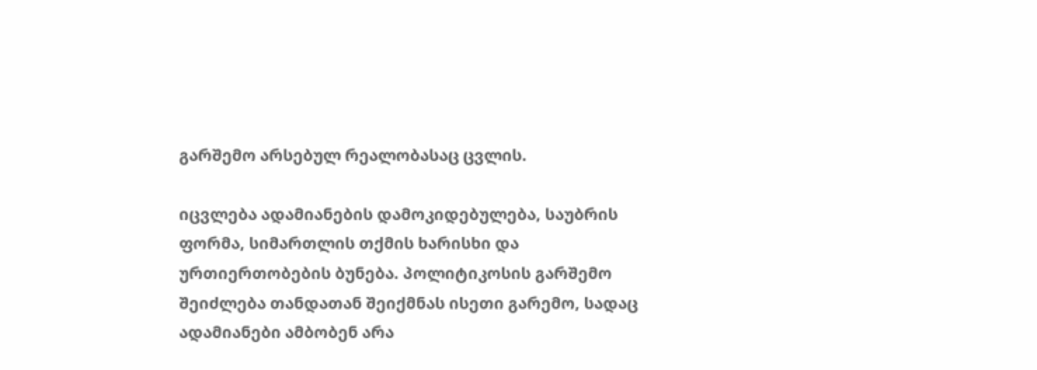გარშემო არსებულ რეალობასაც ცვლის.

იცვლება ადამიანების დამოკიდებულება, საუბრის ფორმა, სიმართლის თქმის ხარისხი და ურთიერთობების ბუნება. პოლიტიკოსის გარშემო შეიძლება თანდათან შეიქმნას ისეთი გარემო, სადაც ადამიანები ამბობენ არა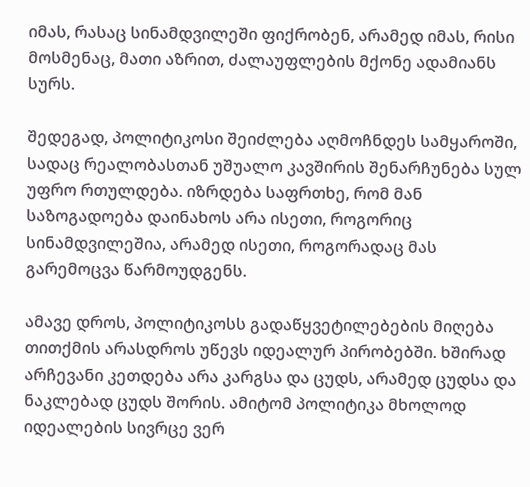იმას, რასაც სინამდვილეში ფიქრობენ, არამედ იმას, რისი მოსმენაც, მათი აზრით, ძალაუფლების მქონე ადამიანს სურს.

შედეგად, პოლიტიკოსი შეიძლება აღმოჩნდეს სამყაროში, სადაც რეალობასთან უშუალო კავშირის შენარჩუნება სულ უფრო რთულდება. იზრდება საფრთხე, რომ მან საზოგადოება დაინახოს არა ისეთი, როგორიც სინამდვილეშია, არამედ ისეთი, როგორადაც მას გარემოცვა წარმოუდგენს.

ამავე დროს, პოლიტიკოსს გადაწყვეტილებების მიღება თითქმის არასდროს უწევს იდეალურ პირობებში. ხშირად არჩევანი კეთდება არა კარგსა და ცუდს, არამედ ცუდსა და ნაკლებად ცუდს შორის. ამიტომ პოლიტიკა მხოლოდ იდეალების სივრცე ვერ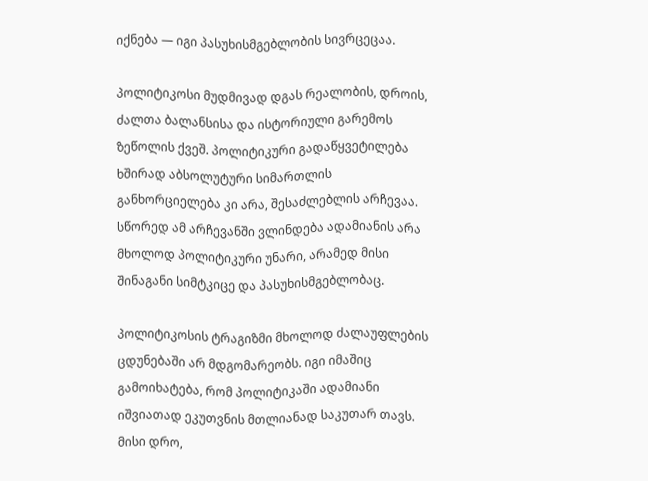იქნება — იგი პასუხისმგებლობის სივრცეცაა.

პოლიტიკოსი მუდმივად დგას რეალობის, დროის, ძალთა ბალანსისა და ისტორიული გარემოს ზეწოლის ქვეშ. პოლიტიკური გადაწყვეტილება ხშირად აბსოლუტური სიმართლის განხორციელება კი არა, შესაძლებლის არჩევაა. სწორედ ამ არჩევანში ვლინდება ადამიანის არა მხოლოდ პოლიტიკური უნარი, არამედ მისი შინაგანი სიმტკიცე და პასუხისმგებლობაც.

პოლიტიკოსის ტრაგიზმი მხოლოდ ძალაუფლების ცდუნებაში არ მდგომარეობს. იგი იმაშიც გამოიხატება, რომ პოლიტიკაში ადამიანი იშვიათად ეკუთვნის მთლიანად საკუთარ თავს. მისი დრო,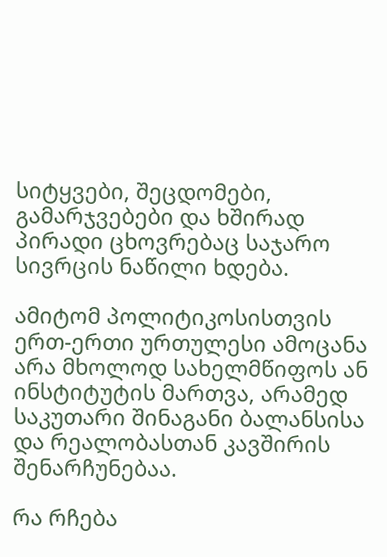სიტყვები, შეცდომები, გამარჯვებები და ხშირად პირადი ცხოვრებაც საჯარო სივრცის ნაწილი ხდება.

ამიტომ პოლიტიკოსისთვის ერთ-ერთი ურთულესი ამოცანა არა მხოლოდ სახელმწიფოს ან ინსტიტუტის მართვა, არამედ საკუთარი შინაგანი ბალანსისა და რეალობასთან კავშირის შენარჩუნებაა.

რა რჩება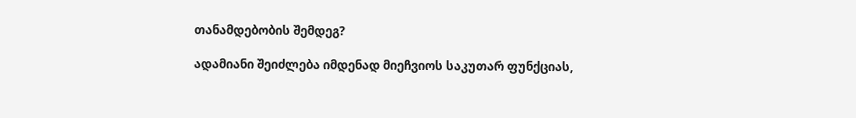თანამდებობის შემდეგ?

ადამიანი შეიძლება იმდენად მიეჩვიოს საკუთარ ფუნქციას,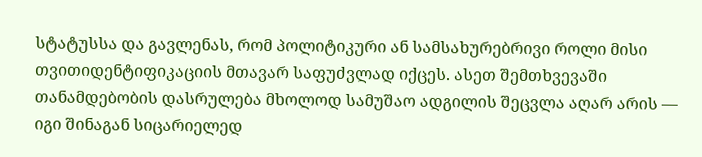სტატუსსა და გავლენას, რომ პოლიტიკური ან სამსახურებრივი როლი მისი თვითიდენტიფიკაციის მთავარ საფუძვლად იქცეს. ასეთ შემთხვევაში თანამდებობის დასრულება მხოლოდ სამუშაო ადგილის შეცვლა აღარ არის — იგი შინაგან სიცარიელედ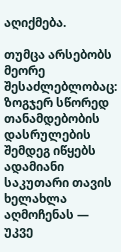აღიქმება.

თუმცა არსებობს მეორე შესაძლებლობაც: ზოგჯერ სწორედ თანამდებობის დასრულების შემდეგ იწყებს ადამიანი საკუთარი თავის ხელახლა აღმოჩენას — უკვე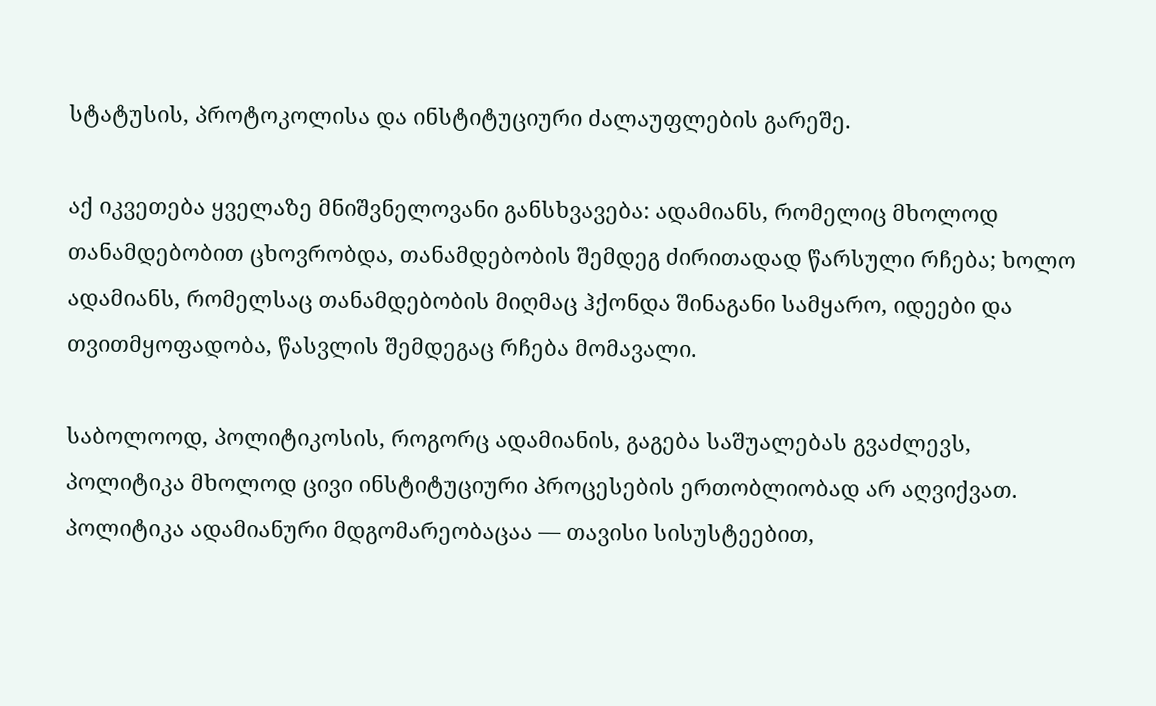სტატუსის, პროტოკოლისა და ინსტიტუციური ძალაუფლების გარეშე.

აქ იკვეთება ყველაზე მნიშვნელოვანი განსხვავება: ადამიანს, რომელიც მხოლოდ თანამდებობით ცხოვრობდა, თანამდებობის შემდეგ ძირითადად წარსული რჩება; ხოლო ადამიანს, რომელსაც თანამდებობის მიღმაც ჰქონდა შინაგანი სამყარო, იდეები და თვითმყოფადობა, წასვლის შემდეგაც რჩება მომავალი.

საბოლოოდ, პოლიტიკოსის, როგორც ადამიანის, გაგება საშუალებას გვაძლევს, პოლიტიკა მხოლოდ ცივი ინსტიტუციური პროცესების ერთობლიობად არ აღვიქვათ. პოლიტიკა ადამიანური მდგომარეობაცაა — თავისი სისუსტეებით,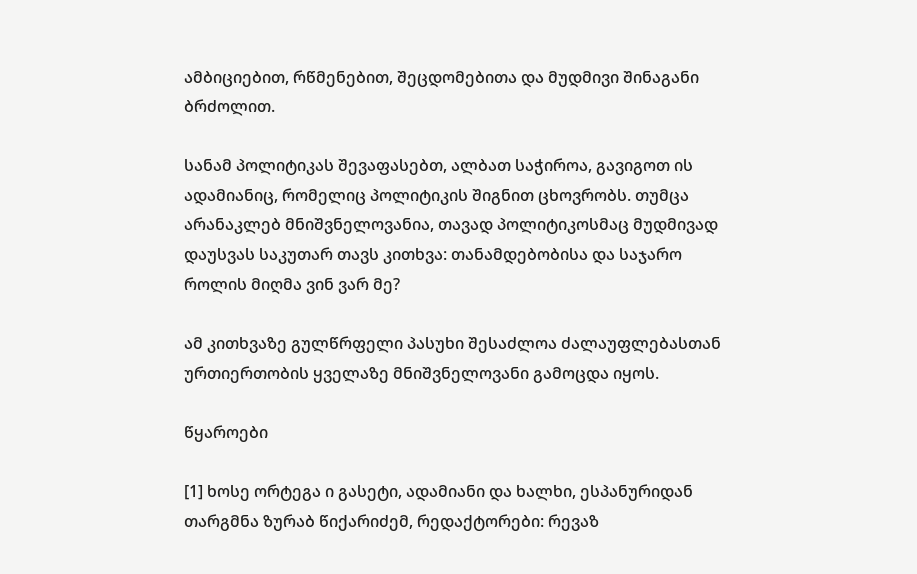ამბიციებით, რწმენებით, შეცდომებითა და მუდმივი შინაგანი ბრძოლით.

სანამ პოლიტიკას შევაფასებთ, ალბათ საჭიროა, გავიგოთ ის ადამიანიც, რომელიც პოლიტიკის შიგნით ცხოვრობს. თუმცა არანაკლებ მნიშვნელოვანია, თავად პოლიტიკოსმაც მუდმივად დაუსვას საკუთარ თავს კითხვა: თანამდებობისა და საჯარო როლის მიღმა ვინ ვარ მე?

ამ კითხვაზე გულწრფელი პასუხი შესაძლოა ძალაუფლებასთან ურთიერთობის ყველაზე მნიშვნელოვანი გამოცდა იყოს.

წყაროები

[1] ხოსე ორტეგა ი გასეტი, ადამიანი და ხალხი, ესპანურიდან თარგმნა ზურაბ წიქარიძემ, რედაქტორები: რევაზ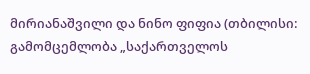მირიანაშვილი და ნინო ფიფია (თბილისი: გამომცემლობა „საქართველოს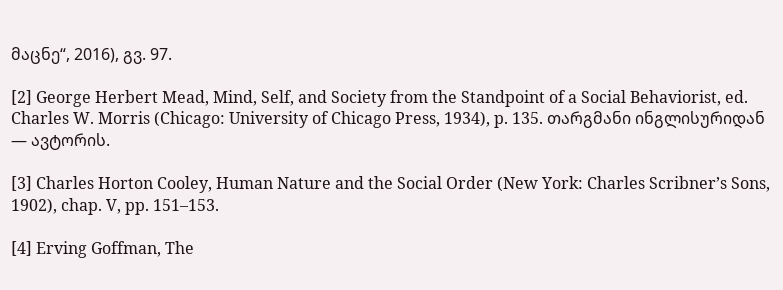მაცნე“, 2016), გვ. 97.

[2] George Herbert Mead, Mind, Self, and Society from the Standpoint of a Social Behaviorist, ed. Charles W. Morris (Chicago: University of Chicago Press, 1934), p. 135. თარგმანი ინგლისურიდან — ავტორის.

[3] Charles Horton Cooley, Human Nature and the Social Order (New York: Charles Scribner’s Sons, 1902), chap. V, pp. 151–153.

[4] Erving Goffman, The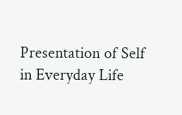Presentation of Self in Everyday Life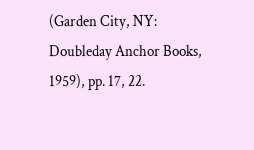(Garden City, NY: Doubleday Anchor Books, 1959), pp. 17, 22.